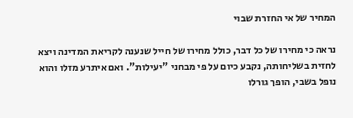המחיר של אי החזרת שבוי

נראה כי מחירו של כל דבר, כולל מחירו של חייל שנענה לקריאת המדינה ויצא לחזית בשליחותה, נקבע כיום על פי מבחני "יעילות". ואם איתרע מזלו והוא נופל בשבי, הופך גורלו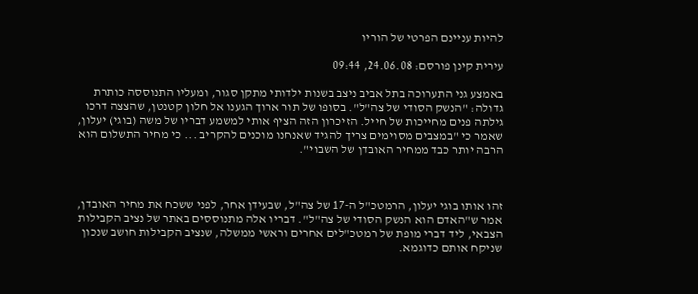להיות עניינם הפרטי של הוריו

עירית קינן פורסם: 24.06.08, 09:44

באמצע גני התערוכה בתל אביב ניצב בשנות ילדותי מתקן סגור, ומעליו התנוססה כותרת גדולה: "הנשק הסודי של צה"ל". בסופו של תור ארוך הגענו אל חלון קטנטן, שהצצה דרכו גילתה פנים מחייכות של חייל. הזיכרון הזה הציף אותי למשמע דבריו של משה (בוגי) יעלון, שאמר כי "במצבים מסוימים צריך להגיד שאנחנו מוכנים להקריב ... כי מחיר התשלום הוא הרבה יותר כבד ממחיר האובדן של השבוי".



זהו אותו בוגי יעלון, הרמטכ"ל ה-17 של צה"ל, שבעידן אחר, לפני ששכח את מחיר האובדן, אמר ש"האדם הוא הנשק הסודי של צה"ל". דבריו אלה מתנוססים באתר של נציב הקבילות הצבאי, ליד דברי מופת של רמטכ"לים אחרים וראשי ממשלה, שנציב הקבילות חושב שנכון שניקח אותם כדוגמא.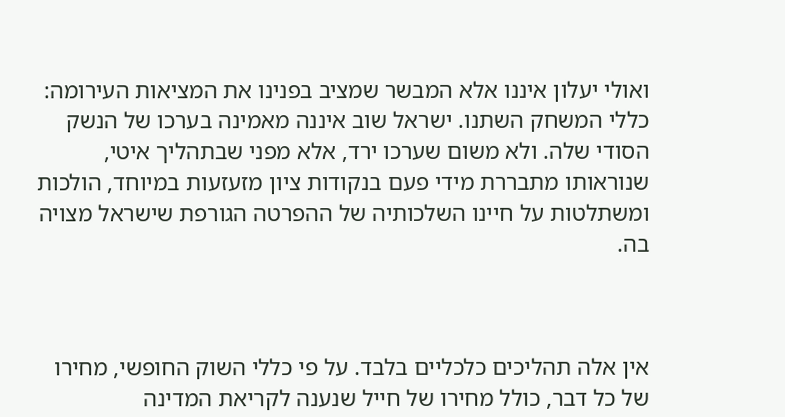ואולי יעלון איננו אלא המבשר שמציב בפנינו את המציאות העירומה: כללי המשחק השתנו. ישראל שוב איננה מאמינה בערכו של הנשק הסודי שלה. ולא משום שערכו ירד, אלא מפני שבתהליך איטי, שנוראותו מתבררת מידי פעם בנקודות ציון מזעזעות במיוחד, הולכות ומשתלטות על חיינו השלכותיה של ההפרטה הגורפת שישראל מצויה בה.



אין אלה תהליכים כלכליים בלבד. על פי כללי השוק החופשי, מחירו של כל דבר, כולל מחירו של חייל שנענה לקריאת המדינה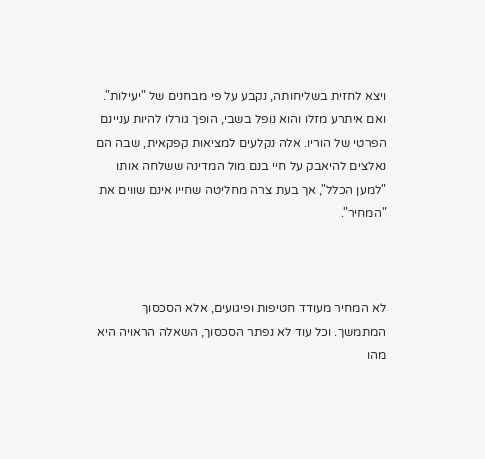ויצא לחזית בשליחותה, נקבע על פי מבחנים של "יעילות". ואם איתרע מזלו והוא נופל בשבי, הופך גורלו להיות עניינם הפרטי של הוריו. אלה נקלעים למציאות קפקאית, שבה הם נאלצים להיאבק על חיי בנם מול המדינה ששלחה אותו "למען הכלל", אך בעת צרה מחליטה שחייו אינם שווים את "המחיר".



לא המחיר מעודד חטיפות ופיגועים, אלא הסכסוך המתמשך. וכל עוד לא נפתר הסכסוך, השאלה הראויה היא מהו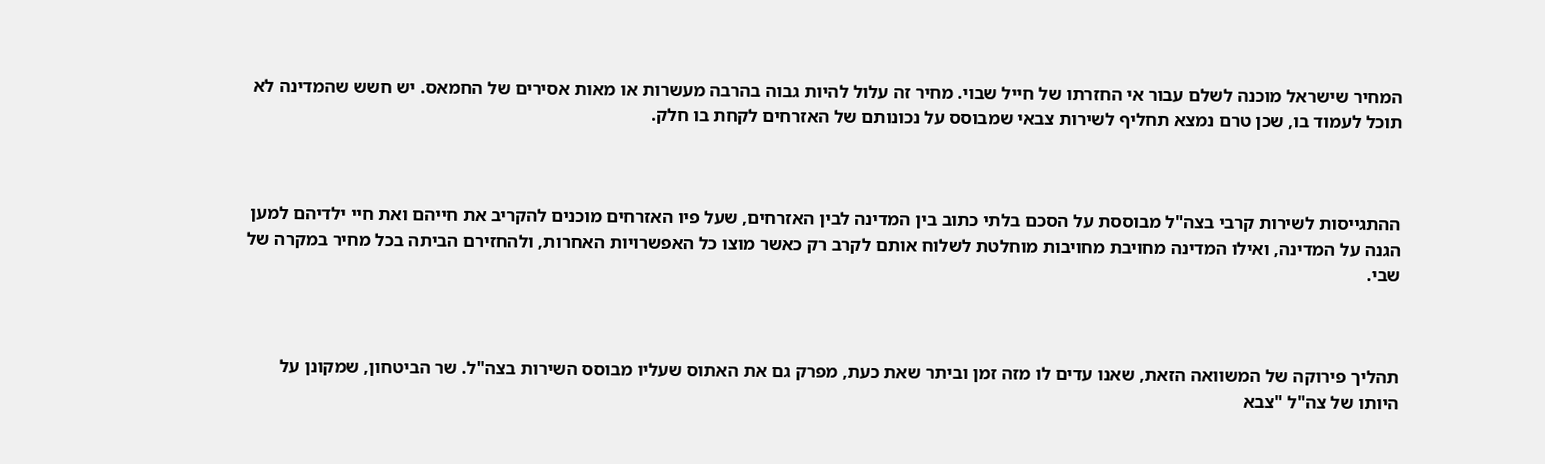המחיר שישראל מוכנה לשלם עבור אי החזרתו של חייל שבוי. מחיר זה עלול להיות גבוה בהרבה מעשרות או מאות אסירים של החמאס. יש חשש שהמדינה לא תוכל לעמוד בו, שכן טרם נמצא תחליף לשירות צבאי שמבוסס על נכונותם של האזרחים לקחת בו חלק.



ההתגייסות לשירות קרבי בצה"ל מבוססת על הסכם בלתי כתוב בין המדינה לבין האזרחים, שעל פיו האזרחים מוכנים להקריב את חייהם ואת חיי ילדיהם למען הגנה על המדינה, ואילו המדינה מחויבת מחויבות מוחלטת לשלוח אותם לקרב רק כאשר מוצו כל האפשרויות האחרות, ולהחזירם הביתה בכל מחיר במקרה של שבי.



תהליך פירוקה של המשוואה הזאת, שאנו עדים לו מזה זמן וביתר שאת כעת, מפרק גם את האתוס שעליו מבוסס השירות בצה"ל. שר הביטחון, שמקונן על היותו של צה"ל "צבא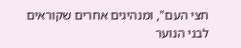חצי העם", ומנהיגים אחרים שקוראים לבני הנוער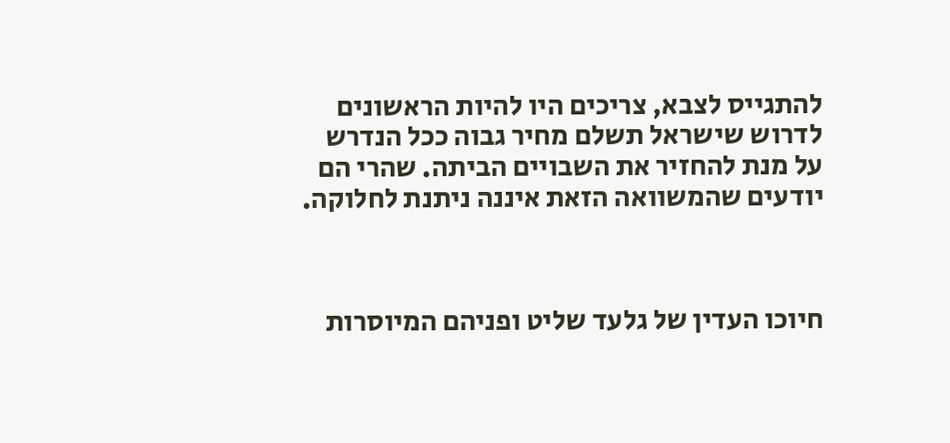להתגייס לצבא, צריכים היו להיות הראשונים לדרוש שישראל תשלם מחיר גבוה ככל הנדרש על מנת להחזיר את השבויים הביתה. שהרי הם יודעים שהמשוואה הזאת איננה ניתנת לחלוקה.



חיוכו העדין של גלעד שליט ופניהם המיוסרות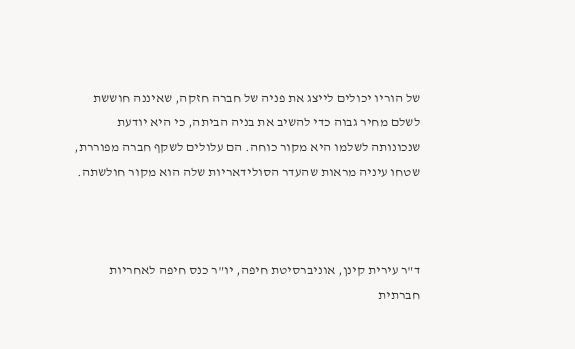של הוריו יכולים לייצג את פניה של חברה חזקה, שאיננה חוששת לשלם מחיר גבוה כדי להשיב את בניה הביתה, כי היא יודעת שנכונותה לשלמו היא מקור כוחה. הם עלולים לשקף חברה מפוררת, שטחו עיניה מראות שהעדר הסולידאריות שלה הוא מקור חולשתה.



ד"ר עירית קינן, אוניברסיטת חיפה, יו"ר כנס חיפה לאחריות חברתית